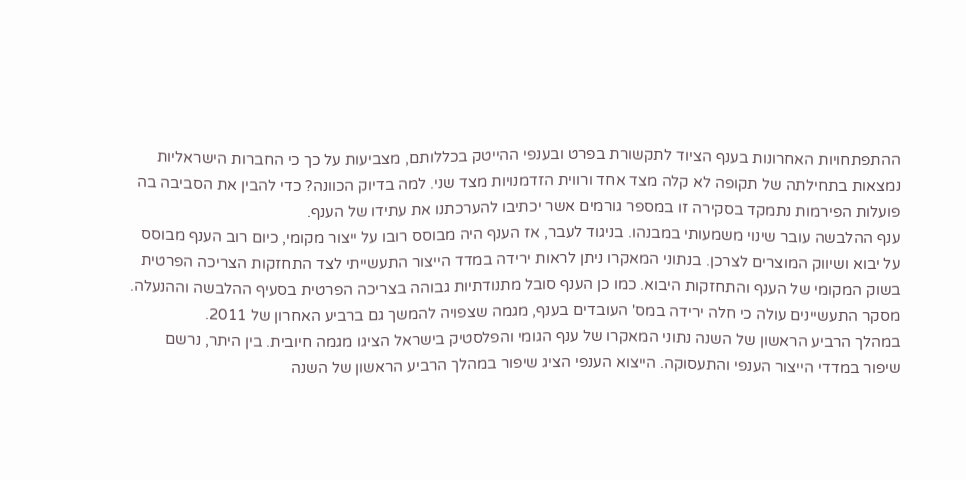ההתפתחויות האחרונות בענף הציוד לתקשורת בפרט ובענפי ההייטק בכללותם, מצביעות על כך כי החברות הישראליות נמצאות בתחילתה של תקופה לא קלה מצד אחד ורווית הזדמנויות מצד שני. למה בדיוק הכוונה? כדי להבין את הסביבה בה פועלות הפירמות נתמקד בסקירה זו במספר גורמים אשר יכתיבו להערכתנו את עתידו של הענף.
ענף ההלבשה עובר שינוי משמעותי במבנהו. בניגוד לעבר, אז הענף היה מבוסס רובו על ייצור מקומי, כיום רוב הענף מבוסס על יבוא ושיווק המוצרים לצרכן. בנתוני המאקרו ניתן לראות ירידה במדד הייצור התעשייתי לצד התחזקות הצריכה הפרטית בשוק המקומי של הענף והתחזקות היבוא. כמו כן הענף סובל מתנודתיות גבוהה בצריכה הפרטית בסעיף ההלבשה וההנעלה. מסקר התעשיינים עולה כי חלה ירידה במס' העובדים בענף, מגמה שצפויה להמשך גם ברביע האחרון של 2011.
במהלך הרביע הראשון של השנה נתוני המאקרו של ענף הגומי והפלסטיק בישראל הציגו מגמה חיובית. בין היתר, נרשם שיפור במדדי הייצור הענפי והתעסוקה. הייצוא הענפי הציג שיפור במהלך הרביע הראשון של השנה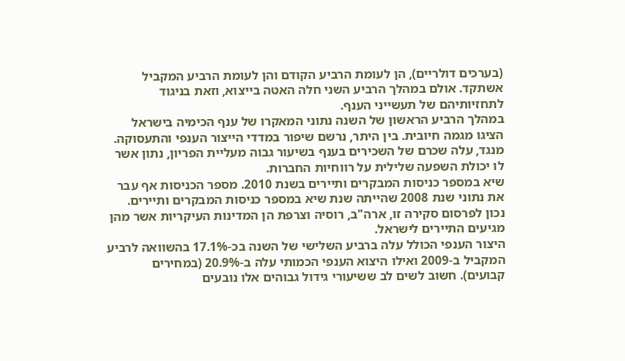(בערכים דולריים), הן לעומת הרביע הקודם והן לעומת הרביע המקביל אשתקד. אולם במהלך הרביע השני חלה האטה בייצוא, וזאת בניגוד לתחזיותיהם של תעשייני הענף.
במהלך הרביע הראשון של השנה נתוני המאקרו של ענף הכימיה בישראל הציגו מגמה חיובית. בין היתר, נרשם שיפור במדדי הייצור הענפי והתעסוקה. מנגד, עלה שכרם של השכירים בענף בשיעור גבוה מעליית הפריון, נתון אשר לו יכולת השפעה שלילית על רווחיות החברות.
שיא במספר כניסות המבקרים ותיירים בשנת 2010. מספר הכניסות אף עבר את נתוני שנת 2008 שהייתה שנת שיא במספר כניסות המבקרים ותיירים. נכון לפרסום סקירה זו, ארה"ב, רוסיה וצרפת הן המדינות העיקריות אשר מהן מגיעים התיירים לישראל.
היצור הענפי הכולל עלה ברביע השלישי של השנה בכ-17.1% בהשוואה לרביע המקביל ב-2009 ואילו היצוא הענפי הכמותי עלה ב-20.9% (במחירים קבועים). חשוב לשים לב ששיעורי גידול גבוהים אלו נובעים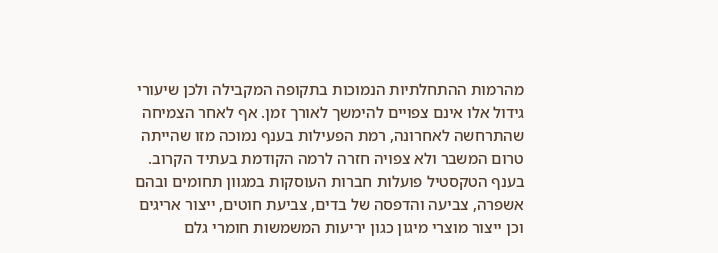מהרמות ההתחלתיות הנמוכות בתקופה המקבילה ולכן שיעורי גידול אלו אינם צפויים להימשך לאורך זמן. אף לאחר הצמיחה שהתרחשה לאחרונה, רמת הפעילות בענף נמוכה מזו שהייתה טרום המשבר ולא צפויה חזרה לרמה הקודמת בעתיד הקרוב.
בענף הטקסטיל פועלות חברות העוסקות במגוון תחומים ובהם אשפרה, צביעה והדפסה של בדים, צביעת חוטים, ייצור אריגים וכן ייצור מוצרי מיגון כגון יריעות המשמשות חומרי גלם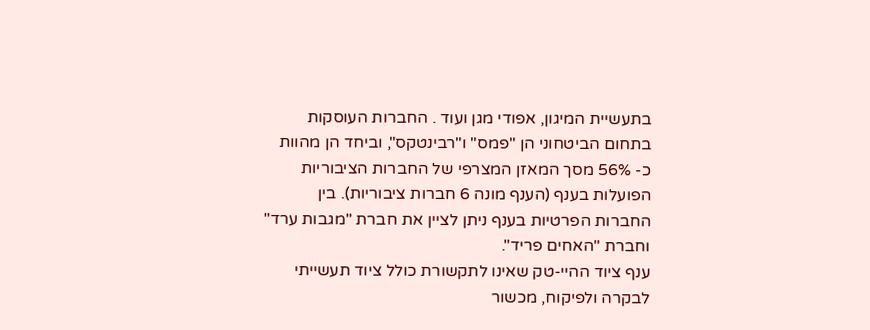בתעשיית המיגון, אפודי מגן ועוד . החברות העוסקות בתחום הביטחוני הן "פמס" ו"רבינטקס", וביחד הן מהוות כ- 56% מסך המאזן המצרפי של החברות הציבוריות הפועלות בענף (הענף מונה 6 חברות ציבוריות). בין החברות הפרטיות בענף ניתן לציין את חברת "מגבות ערד" וחברת "האחים פריד".
ענף ציוד ההיי-טק שאינו לתקשורת כולל ציוד תעשייתי לבקרה ולפיקוח, מכשור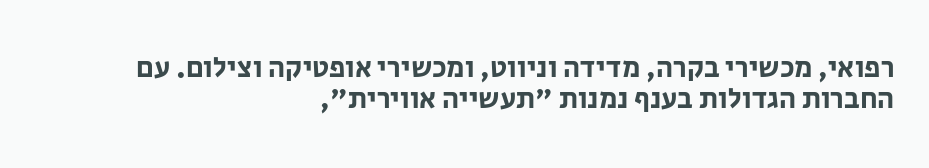רפואי, מכשירי בקרה, מדידה וניווט, ומכשירי אופטיקה וצילום. עם החברות הגדולות בענף נמנות "תעשייה אווירית",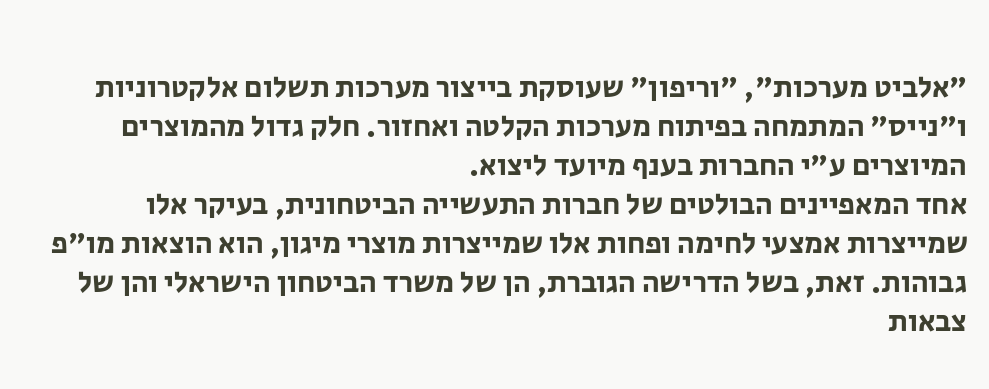"אלביט מערכות", "וריפון" שעוסקת בייצור מערכות תשלום אלקטרוניות ו"נייס" המתמחה בפיתוח מערכות הקלטה ואחזור. חלק גדול מהמוצרים המיוצרים ע"י החברות בענף מיועד ליצוא.
אחד המאפיינים הבולטים של חברות התעשייה הביטחונית, בעיקר אלו שמייצרות אמצעי לחימה ופחות אלו שמייצרות מוצרי מיגון, הוא הוצאות מו"פ גבוהות. זאת, בשל הדרישה הגוברת, הן של משרד הביטחון הישראלי והן של צבאות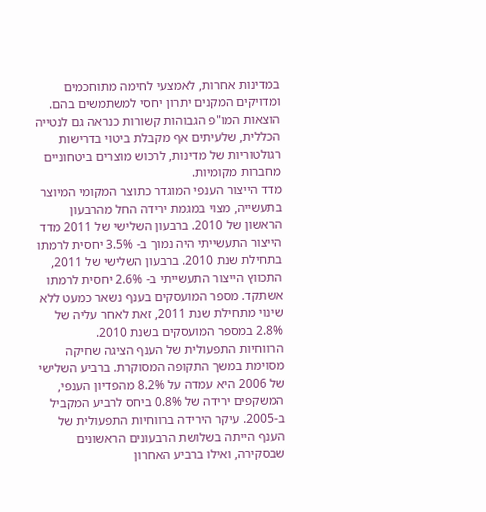במדינות אחרות, לאמצעי לחימה מתוחכמים ומדויקים המקנים יתרון יחסי למשתמשים בהם. הוצאות המו"פ הגבוהות קשורות כנראה גם לנטייה הכללית, שלעיתים אף מקבלת ביטוי בדרישות רגולטוריות של מדינות, לרכוש מוצרים ביטחוניים מחברות מקומיות.
מדד הייצור הענפי המוגדר כתוצר המקומי המיוצר בתעשייה, מצוי במגמת ירידה החל מהרבעון הראשון של 2010. ברבעון השלישי של 2011 מדד הייצור התעשייתי היה נמוך ב- 3.5% יחסית לרמתו בתחילת שנת 2010. ברבעון השלישי של 2011, התכווץ הייצור התעשייתי ב- 2.6% יחסית לרמתו אשתקד. מספר המועסקים בענף נשאר כמעט ללא שינוי מתחילת שנת 2011, זאת לאחר עליה של 2.8% במספר המועסקים בשנת 2010.
הרווחיות התפעולית של הענף הציגה שחיקה מסוימת במשך התקופה המסוקרת. ברביע השלישי של 2006 היא עמדה על 8.2% מהפדיון הענפי, המשקפים ירידה של 0.8% ביחס לרביע המקביל ב-2005. עיקר הירידה ברווחיות התפעולית של הענף הייתה בשלושת הרבעונים הראשונים שבסקירה, ואילו ברביע האחרון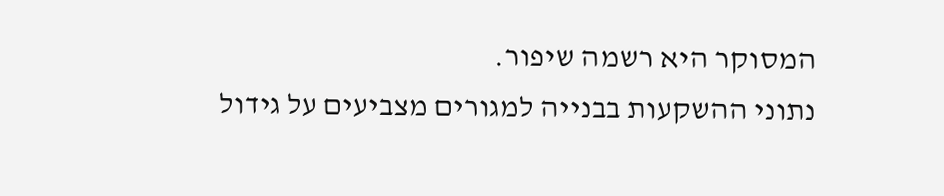המסוקר היא רשמה שיפור.
נתוני ההשקעות בבנייה למגורים מצביעים על גידול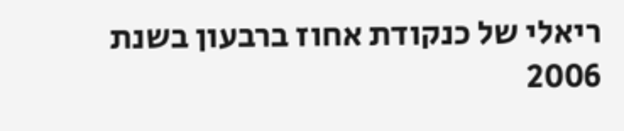ריאלי של כנקודת אחוז ברבעון בשנת 2006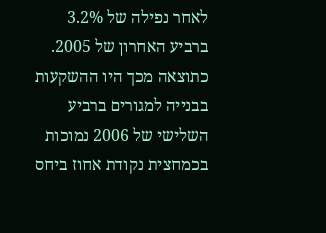לאחר נפילה של 3.2% ברביע האחרון של 2005. כתוצאה מכך היו ההשקעות בבנייה למגורים ברביע השלישי של 2006 נמוכות בכמחצית נקודת אחוז ביחס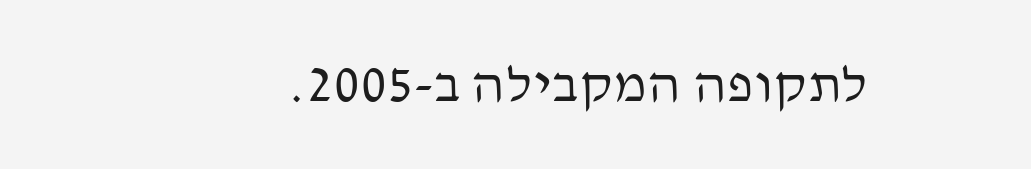לתקופה המקבילה ב-2005.